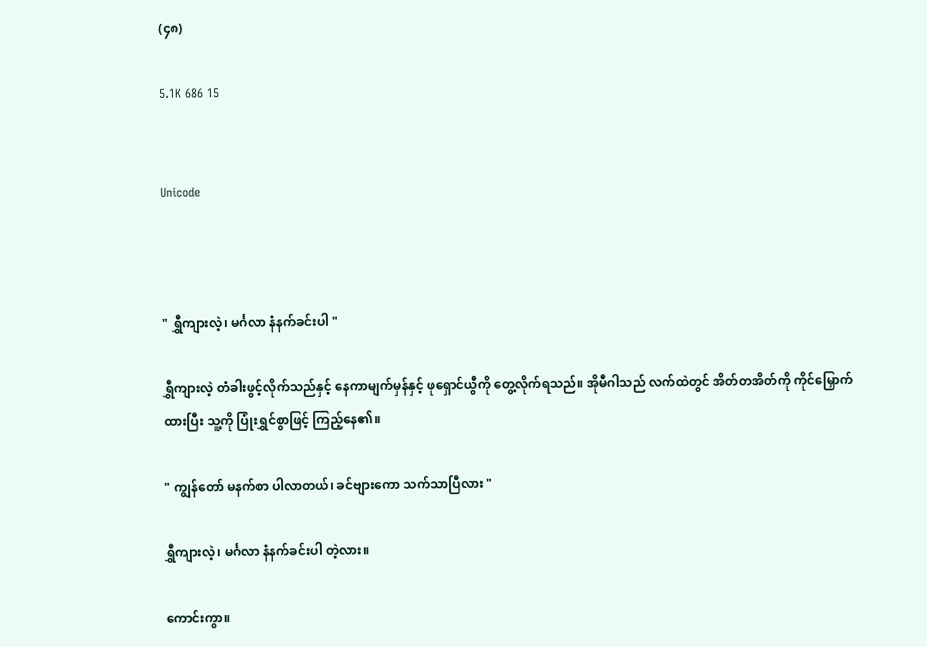(၄၈)

5.1K 686 15


Unicode



" ရွှီကျားလဲ့၊ မင်္ဂလာ နံနက်ခင်းပါ "

ရွှီကျားလဲ့ တံခါးဖွင့်လိုက်သည်နှင့် နေကာမျက်မှန်နှင့် ဖုရှောင်ယွီကို တွေ့လိုက်ရသည်။ အိုမီဂါသည် လက်ထဲတွင် အိတ်တအိတ်ကို ကိုင်မြှောက်ထားပြီး သူ့ကို ပြုံးရွှင်စွာဖြင့် ကြည့်နေ၏။

" ကျွန်တော် မနက်စာ ပါလာတယ်၊ ခင်ဗျားကော သက်သာပြီလား "

ရွှီကျားလဲ့၊ မင်္ဂလာ နံနက်ခင်းပါ တဲ့လား။

ကောင်းကွာ။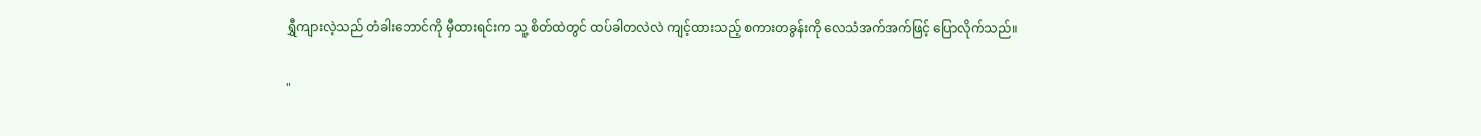ရွှီကျားလဲ့သည် တံခါးဘောင်ကို မှီထားရင်းက သူ့ စိတ်ထဲတွင် ထပ်ခါတလဲလဲ ကျင့်ထားသည့် စကားတခွန်းကို လေသံအက်အက်ဖြင့် ပြောလိုက်သည်။

"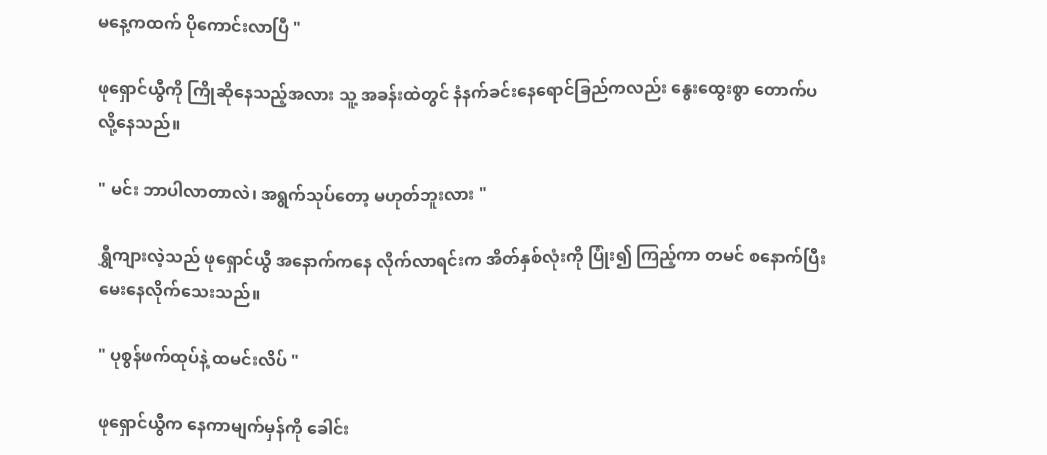မနေ့ကထက် ပိုကောင်းလာပြီ "

ဖုရှောင်ယွီကို ကြိုဆိုနေသည့်အလား သူ့ အခန်းထဲတွင် နံနက်ခင်းနေရောင်ခြည်ကလည်း နွေးထွေးစွာ တောက်ပလို့နေသည်။

" မင်း ဘာပါလာတာလဲ၊ အရွက်သုပ်တော့ မဟုတ်ဘူးလား "

ရွှီကျားလဲ့သည် ဖုရှောင်ယွီ အနောက်ကနေ လိုက်လာရင်းက အိတ်နှစ်လုံးကို ပြုံး၍ ကြည့်ကာ တမင် စနောက်ပြီး မေးနေလိုက်သေးသည်။

" ပုစွန်ဖက်ထုပ်နဲ့ ထမင်းလိပ် "

ဖုရှောင်ယွီက နေကာမျက်မှန်ကို ခေါင်း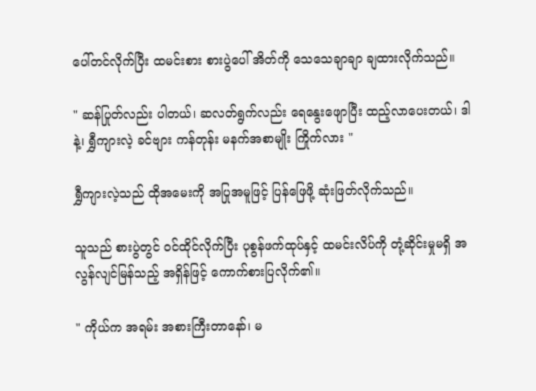ပေါ်တင်လိုက်ပြီး ထမင်းစား စားပွဲပေါ် အိတ်ကို သေသေချာချာ ချထားလိုက်သည်။

" ဆန်ပြုတ်လည်း ပါတယ်၊ ဆလတ်ရွက်လည်း ရေနွေးဖျောပြီး ထည့်လာပေးတယ်၊ ဒါနဲ့၊ ရွှီကျားလဲ့ ခင်ဗျား ကန်တုန်း မနက်အစာမျိုး ကြိုက်လား "

ရွှီကျားလဲ့သည် ထိုအမေးကို အပြုအမူဖြင့် ပြန်ဖြေဖို့ ဆုံးဖြတ်လိုက်သည်။

သူသည် စားပွဲတွင် ဝင်ထိုင်လိုက်ပြီး ပုစွန်ဖက်ထုပ်နှင့် ထမင်းလိပ်ကို တုံ့ဆိုင်းမှုမရှိ အလွန်လျင်မြန်သည့် အရှိန်ဖြင့် ကောက်စားပြလိုက်၏။

" ကိုယ်က အရမ်း အစားကြီးတာနော်၊ မ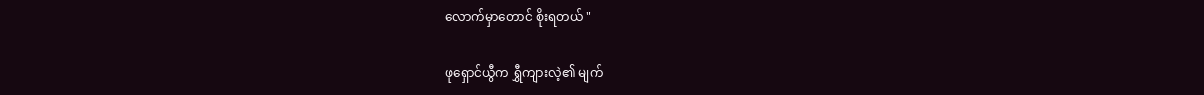လောက်မှာတောင် စိုးရတယ် "

ဖုရှောင်ယွီက ရွှီကျားလဲ့၏ မျက်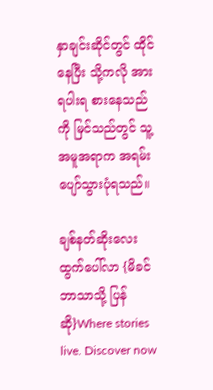နှာချင်းဆိုင်တွင် ထိုင်နေပြီး သို့ကလို အားရပါးရ စားနေသည်ကို မြင်သည်တွင် သူ့ အမူအရာက အရမ်းပျော်သွားပုံရသည်။

ချစ်နတ်ဆိုးလေး ထွက်ပေါ်လာ {မိခင်ဘာသာသို့ ပြန်ဆို}Where stories live. Discover now